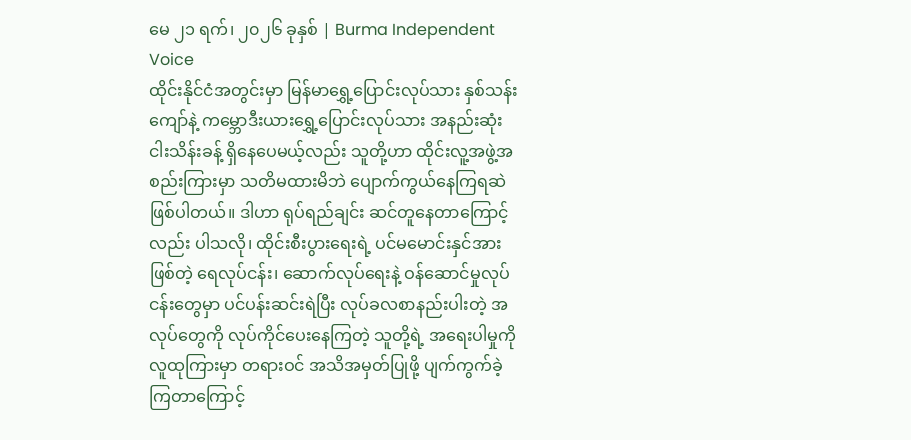မေ ၂၁ ရက်၊ ၂၀၂၆ ခုနှစ် | Burma Independent Voice
ထိုင်းနိုင်ငံအတွင်းမှာ မြန်မာရွှေ့ပြောင်းလုပ်သား နှစ်သန်းကျော်နဲ့ ကမ္ဘောဒီးယားရွှေ့ပြောင်းလုပ်သား အနည်းဆုံး ငါးသိန်းခန့် ရှိနေပေမယ့်လည်း သူတို့ဟာ ထိုင်းလူ့အဖွဲ့အစည်းကြားမှာ သတိမထားမိဘဲ ပျောက်ကွယ်နေကြရဆဲ ဖြစ်ပါတယ်။ ဒါဟာ ရုပ်ရည်ချင်း ဆင်တူနေတာကြောင့်လည်း ပါသလို၊ ထိုင်းစီးပွားရေးရဲ့ ပင်မမောင်းနှင်အားဖြစ်တဲ့ ရေလုပ်ငန်း၊ ဆောက်လုပ်ရေးနဲ့ ဝန်ဆောင်မှုလုပ်ငန်းတွေမှာ ပင်ပန်းဆင်းရဲပြီး လုပ်ခလစာနည်းပါးတဲ့ အလုပ်တွေကို လုပ်ကိုင်ပေးနေကြတဲ့ သူတို့ရဲ့ အရေးပါမှုကို လူထုကြားမှာ တရားဝင် အသိအမှတ်ပြုဖို့ ပျက်ကွက်ခဲ့ကြတာကြောင့်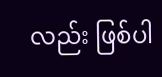လည်း ဖြစ်ပါ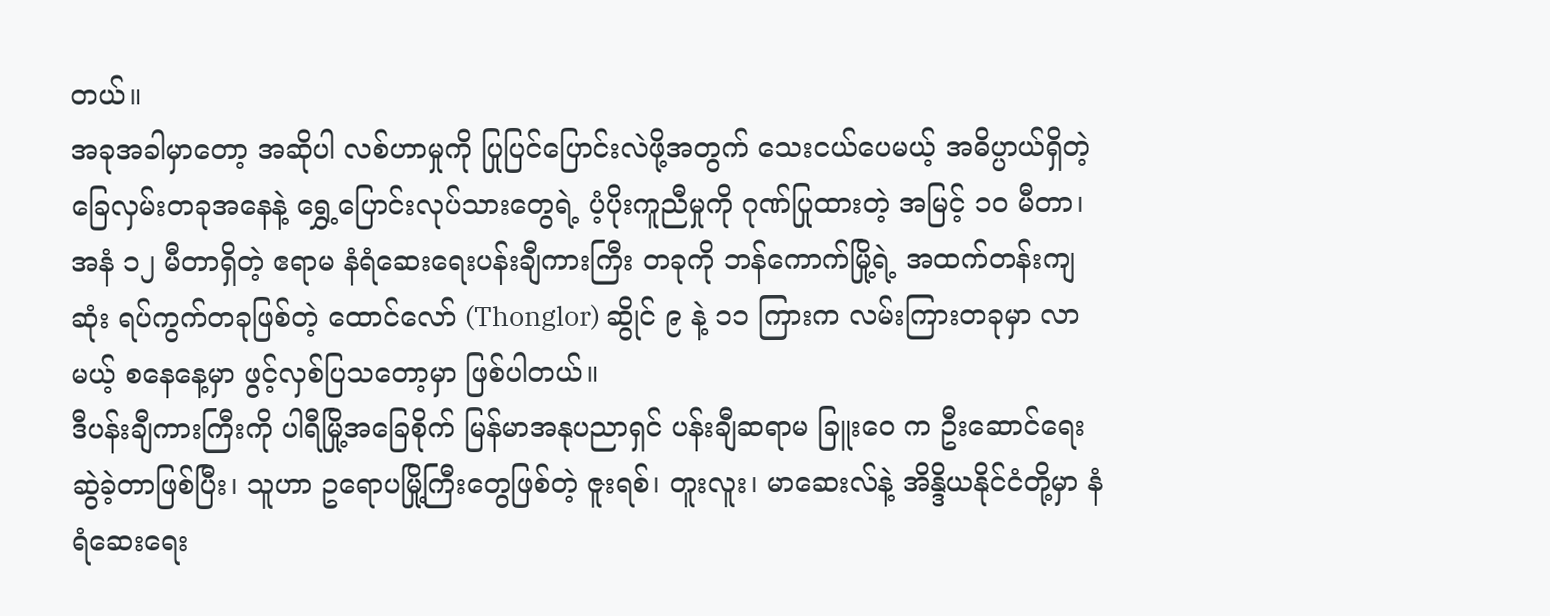တယ်။
အခုအခါမှာတော့ အဆိုပါ လစ်ဟာမှုကို ပြုပြင်ပြောင်းလဲဖို့အတွက် သေးငယ်ပေမယ့် အဓိပ္ပာယ်ရှိတဲ့ ခြေလှမ်းတခုအနေနဲ့ ရွှေ့ပြောင်းလုပ်သားတွေရဲ့ ပံ့ပိုးကူညီမှုကို ဂုဏ်ပြုထားတဲ့ အမြင့် ၁၀ မီတာ၊ အနံ ၁၂ မီတာရှိတဲ့ ဧရာမ နံရံဆေးရေးပန်းချီကားကြီး တခုကို ဘန်ကောက်မြို့ရဲ့ အထက်တန်းကျဆုံး ရပ်ကွက်တခုဖြစ်တဲ့ ထောင်လော် (Thonglor) ဆွိုင် ၉ နဲ့ ၁၁ ကြားက လမ်းကြားတခုမှာ လာမယ့် စနေနေ့မှာ ဖွင့်လှစ်ပြသတော့မှာ ဖြစ်ပါတယ်။
ဒီပန်းချီကားကြီးကို ပါရီမြို့အခြေစိုက် မြန်မာအနုပညာရှင် ပန်းချီဆရာမ ခြူးဝေ က ဦးဆောင်ရေးဆွဲခဲ့တာဖြစ်ပြီး၊ သူဟာ ဥရောပမြို့ကြီးတွေဖြစ်တဲ့ ဇူးရစ်၊ တူးလူး၊ မာဆေးလ်နဲ့ အိန္ဒိယနိုင်ငံတို့မှာ နံရံဆေးရေး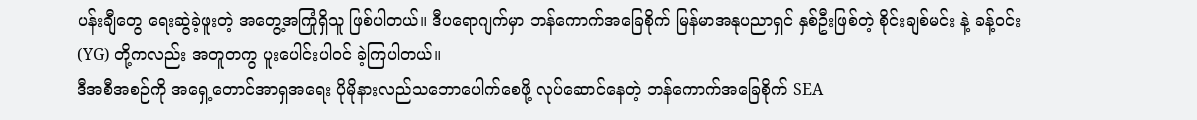ပန်းချီတွေ ရေးဆွဲခဲ့ဖူးတဲ့ အတွေ့အကြုံရှိသူ ဖြစ်ပါတယ်။ ဒီပရောဂျက်မှာ ဘန်ကောက်အခြေစိုက် မြန်မာအနုပညာရှင် နှစ်ဦးဖြစ်တဲ့ စိုင်းချစ်မင်း နဲ့ ခန့်ဝင်း (YG) တို့ကလည်း အတူတကွ ပူးပေါင်းပါဝင် ခဲ့ကြပါတယ်။
ဒီအစီအစဉ်ကို အရှေ့တောင်အာရှအရေး ပိုမိုနားလည်သဘောပေါက်စေဖို့ လုပ်ဆောင်နေတဲ့ ဘန်ကောက်အခြေစိုက် SEA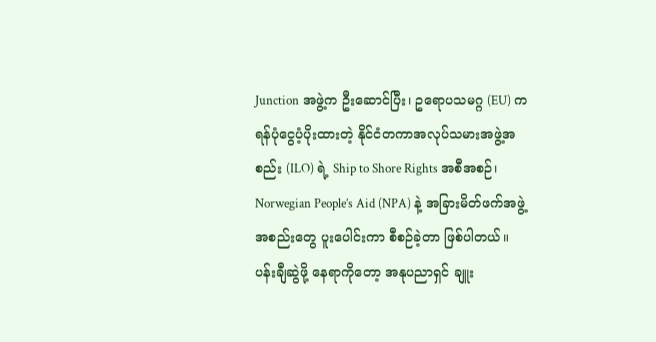Junction အဖွဲ့က ဦးဆောင်ပြီး၊ ဥရောပသမဂ္ဂ (EU) က ရန်ပုံငွေပံ့ပိုးထားတဲ့ နိုင်ငံတကာအလုပ်သမားအဖွဲ့အစည်း (ILO) ရဲ့ Ship to Shore Rights အစီအစဉ်၊ Norwegian People’s Aid (NPA) နဲ့ အခြားမိတ်ဖက်အဖွဲ့အစည်းတွေ ပူးပေါင်းကာ စီစဉ်ခဲ့တာ ဖြစ်ပါတယ်။ ပန်းချီဆွဲဖို့ နေရာကိုတော့ အနုပညာရှင် ချူး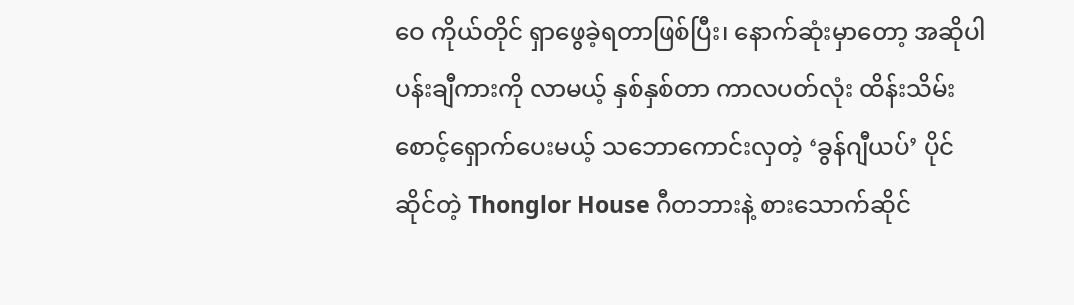ဝေ ကိုယ်တိုင် ရှာဖွေခဲ့ရတာဖြစ်ပြီး၊ နောက်ဆုံးမှာတော့ အဆိုပါ ပန်းချီကားကို လာမယ့် နှစ်နှစ်တာ ကာလပတ်လုံး ထိန်းသိမ်းစောင့်ရှောက်ပေးမယ့် သဘောကောင်းလှတဲ့ ‘ခွန်ဂျီယပ်’ ပိုင်ဆိုင်တဲ့ Thonglor House ဂီတဘားနဲ့ စားသောက်ဆိုင်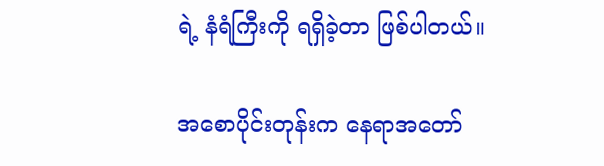ရဲ့ နံရံကြီးကို ရရှိခဲ့တာ ဖြစ်ပါတယ်။

အစောပိုင်းတုန်းက နေရာအတော်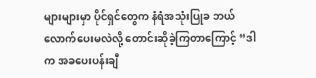များများမှာ ပိုင်ရှင်တွေက နံရံအသုံးပြုခ ဘယ်လောက်ပေးမလဲလို့ တောင်းဆိုခဲ့ကြတာကြောင့် “ဒါက အခပေးပန်းချီ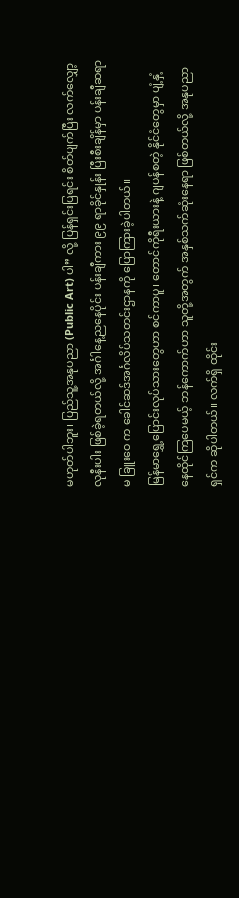မဟုတ်ပါဘူး၊ ပြည်သူ့အနုပညာ (Public Art) ပါ” လို့ ပြန်ရှင်းပြရင်း စိတ်ပျက်ပြီး လက်လျှော့လုနီးပါး ဖြစ်ခဲ့ရတယ်လို့ အင်္ဂါနေ့ညနေပိုင်း ပန်းချီကား ၉၉ ရာခိုင်နှုန်း ပြီးစီးချိန်မှာ ပန်းချီဆရာမ ခြူးဝေ က ခေါင်ဆဒ်အင်္ဂလိပ်သတင်းဌာနကို ပြောကြားခဲ့ပါတယ်။
မြန်မာရွှေ့ပြောင်းလုပ်သားတွေဟာ စင်ကာပူ၊ တောင်ကိုရီးယားနဲ့ ဂျပန်စတဲ့ နိုင်ငံတွေမှာ ပျံ့နှံ့နေထိုင်ကြပေမယ့် ဘန်ကောက်ဟာ သူတို့အတွက် အနှစ်သက်ဆုံးနေရာ ဖြစ်တယ်လို့ အနုပညာရှင်က ဆိုပါတယ်။ လက်ရှိ ထိုင်း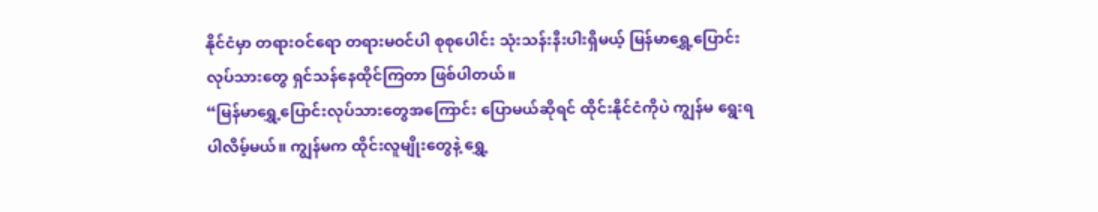နိုင်ငံမှာ တရားဝင်ရော တရားမဝင်ပါ စုစုပေါင်း သုံးသန်းနီးပါးရှိမယ့် မြန်မာရွှေ့ပြောင်းလုပ်သားတွေ ရှင်သန်နေထိုင်ကြတာ ဖြစ်ပါတယ်။
“မြန်မာရွှေ့ပြောင်းလုပ်သားတွေအကြောင်း ပြောမယ်ဆိုရင် ထိုင်းနိုင်ငံကိုပဲ ကျွန်မ ရွေးရပါလိမ့်မယ်။ ကျွန်မက ထိုင်းလူမျိုးတွေနဲ့ ရွှေ့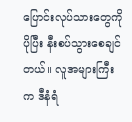ပြောင်းလုပ်သားတွေကို ပိုပြီး နီးစပ်သွားစေချင်တယ်။ လူအများကြီးက ဒီနံရံ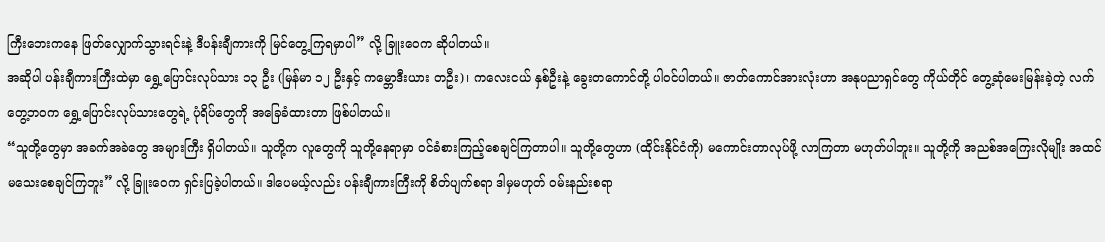ကြီးဘေးကနေ ဖြတ်လျှောက်သွားရင်းနဲ့ ဒီပန်းချီကားကို မြင်တွေ့ကြရမှာပါ” လို့ ခြူးဝေက ဆိုပါတယ်။
အဆိုပါ ပန်းချီကားကြီးထဲမှာ ရွှေ့ပြောင်းလုပ်သား ၁၃ ဦး (မြန်မာ ၁၂ ဦးနှင့် ကမ္ဘောဒီးယား တဦး)၊ ကလေးငယ် နှစ်ဦးနဲ့ ခွေးတကောင်တို့ ပါဝင်ပါတယ်။ ဇာတ်ကောင်အားလုံးဟာ အနုပညာရှင်တွေ ကိုယ်တိုင် တွေ့ဆုံမေးမြန်းခဲ့တဲ့ လက်တွေ့ဘဝက ရွှေ့ပြောင်းလုပ်သားတွေရဲ့ ပုံရိပ်တွေကို အခြေခံထားတာ ဖြစ်ပါတယ်။
“သူတို့တွေမှာ အခက်အခဲတွေ အများကြီး ရှိပါတယ်။ သူတို့က လူတွေကို သူတို့နေရာမှာ ဝင်ခံစားကြည့်စေချင်ကြတာပါ။ သူတို့တွေဟာ (ထိုင်းနိုင်ငံကို) မကောင်းတာလုပ်ဖို့ လာကြတာ မဟုတ်ပါဘူး။ သူတို့ကို အညစ်အကြေးလိုမျိုး အထင်မသေးစေချင်ကြဘူး” လို့ ခြူးဝေက ရှင်းပြခဲ့ပါတယ်။ ဒါပေမယ့်လည်း ပန်းချီကားကြီးကို စိတ်ပျက်စရာ ဒါမှမဟုတ် ဝမ်းနည်းစရာ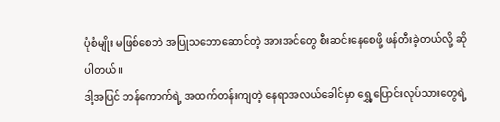ပုံစံမျိုး မဖြစ်စေဘဲ အပြုသဘောဆောင်တဲ့ အားအင်တွေ စီးဆင်းနေစေဖို့ ဖန်တီးခဲ့တယ်လို့ ဆိုပါတယ်။
ဒါ့အပြင် ဘန်ကောက်ရဲ့ အထက်တန်းကျတဲ့ နေရာအလယ်ခေါင်မှာ ရွှေ့ပြောင်းလုပ်သားတွေရဲ့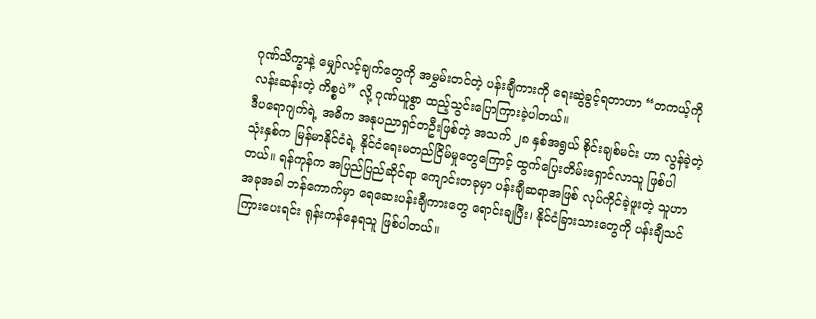ဂုဏ်သိက္ခာနဲ့ မျှော်လင့်ချက်တွေကို အမွှမ်းတင်တဲ့ ပန်းချီကားကို ရေးဆွဲခွင့်ရတာဟာ “တကယ့်ကို လန်းဆန်းတဲ့ ကိစ္စပဲ” လို့ ဂုဏ်ယူစွာ ထည့်သွင်းပြောကြားခဲ့ပါတယ်။
ဒီပရောဂျက်ရဲ့ အဓိက အနုပညာရှင်တဦးဖြစ်တဲ့ အသက် ၂၈ နှစ်အရွယ် စိုင်းချစ်မင်း ဟာ လွန်ခဲ့တဲ့ သုံးနှစ်က မြန်မာနိုင်ငံရဲ့ နိုင်ငံရေးမတည်ငြိမ်မှုတွေကြောင့် ထွက်ပြေးတိမ်းရှောင်လာသူ ဖြစ်ပါတယ်။ ရန်ကုန်က အပြည်ပြည်ဆိုင်ရာ ကျောင်းတခုမှာ ပန်းချီဆရာအဖြစ် လုပ်ကိုင်ခဲ့ဖူးတဲ့ သူဟာ အခုအခါ ဘန်ကောက်မှာ ရေဆေးပန်းချီကားတွေ ရောင်းချပြီး၊ နိုင်ငံခြားသားတွေကို ပန်းချီသင်ကြားပေးရင်း ရုန်းကန်နေရသူ ဖြစ်ပါတယ်။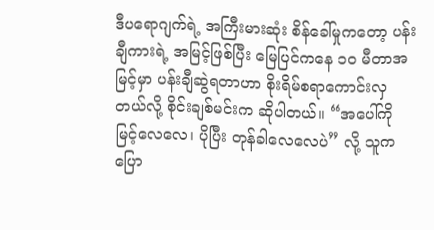ဒီပရောဂျက်ရဲ့ အကြီးမားဆုံး စိန်ခေါ်မှုကတော့ ပန်းချီကားရဲ့ အမြင့်ဖြစ်ပြီး မြေပြင်ကနေ ၁၀ မီတာအမြင့်မှာ ပန်းချီဆွဲရတာဟာ စိုးရိမ်စရာကောင်းလှတယ်လို့ စိုင်းချစ်မင်းက ဆိုပါတယ်။ “အပေါ်ကို မြင့်လေလေ၊ ပိုပြီး တုန်ခါလေလေပဲ” လို့ သူက ပြော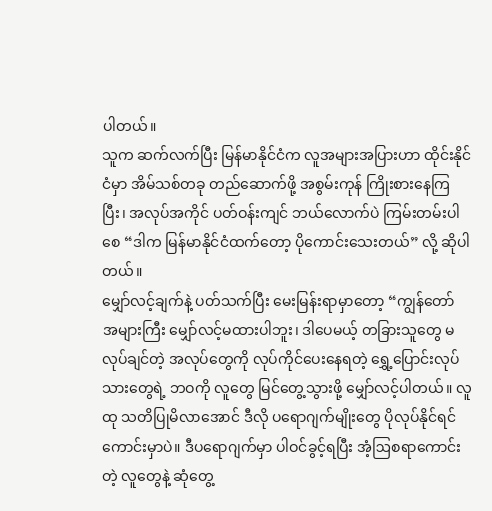ပါတယ်။
သူက ဆက်လက်ပြီး မြန်မာနိုင်ငံက လူအများအပြားဟာ ထိုင်းနိုင်ငံမှာ အိမ်သစ်တခု တည်ဆောက်ဖို့ အစွမ်းကုန် ကြိုးစားနေကြပြီး၊ အလုပ်အကိုင် ပတ်ဝန်းကျင် ဘယ်လောက်ပဲ ကြမ်းတမ်းပါစေ “ဒါက မြန်မာနိုင်ငံထက်တော့ ပိုကောင်းသေးတယ်” လို့ ဆိုပါတယ်။
မျှော်လင့်ချက်နဲ့ ပတ်သက်ပြီး မေးမြန်းရာမှာတော့ “ကျွန်တော် အများကြီး မျှော်လင့်မထားပါဘူး၊ ဒါပေမယ့် တခြားသူတွေ မလုပ်ချင်တဲ့ အလုပ်တွေကို လုပ်ကိုင်ပေးနေရတဲ့ ရွှေ့ပြောင်းလုပ်သားတွေရဲ့ ဘဝကို လူတွေ မြင်တွေ့သွားဖို့ မျှော်လင့်ပါတယ်။ လူထု သတိပြုမိလာအောင် ဒီလို ပရောဂျက်မျိုးတွေ ပိုလုပ်နိုင်ရင် ကောင်းမှာပဲ။ ဒီပရောဂျက်မှာ ပါဝင်ခွင့်ရပြီး အံ့ဩစရာကောင်းတဲ့ လူတွေနဲ့ ဆုံတွေ့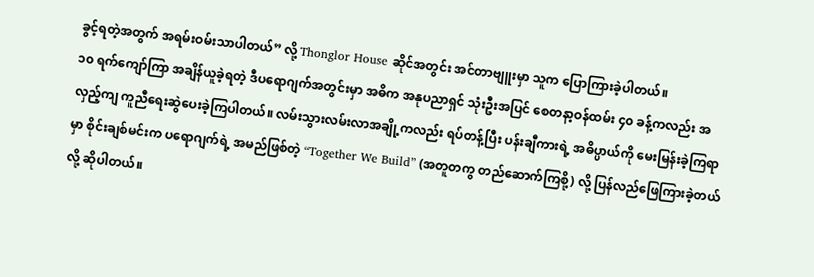ခွင့်ရတဲ့အတွက် အရမ်းဝမ်းသာပါတယ်” လို့ Thonglor House ဆိုင်အတွင်း အင်တာဗျူးမှာ သူက ပြောကြားခဲ့ပါတယ်။
၁၀ ရက်ကျော်ကြာ အချိန်ယူခဲ့ရတဲ့ ဒီပရောဂျက်အတွင်းမှာ အဓိက အနုပညာရှင် သုံးဦးအပြင် စေတနာ့ဝန်ထမ်း ၄၀ ခန့်ကလည်း အလှည့်ကျ ကူညီရေးဆွဲပေးခဲ့ကြပါတယ်။ လမ်းသွားလမ်းလာအချို့ကလည်း ရပ်တန့်ပြီး ပန်းချီကားရဲ့ အဓိပ္ပာယ်ကို မေးမြန်းခဲ့ကြရာမှာ စိုင်းချစ်မင်းက ပရောဂျက်ရဲ့ အမည်ဖြစ်တဲ့ “Together We Build” (အတူတကွ တည်ဆောက်ကြစို့) လို့ ပြန်လည်ဖြေကြားခဲ့တယ်လို့ ဆိုပါတယ်။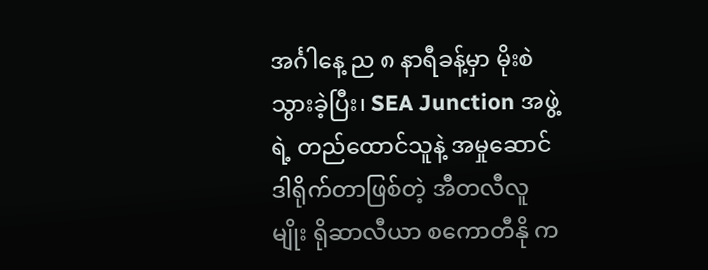အင်္ဂါနေ့ ည ၈ နာရီခန့်မှာ မိုးစဲသွားခဲ့ပြီး၊ SEA Junction အဖွဲ့ရဲ့ တည်ထောင်သူနဲ့ အမှုဆောင်ဒါရိုက်တာဖြစ်တဲ့ အီတလီလူမျိုး ရိုဆာလီယာ စကောတီနို က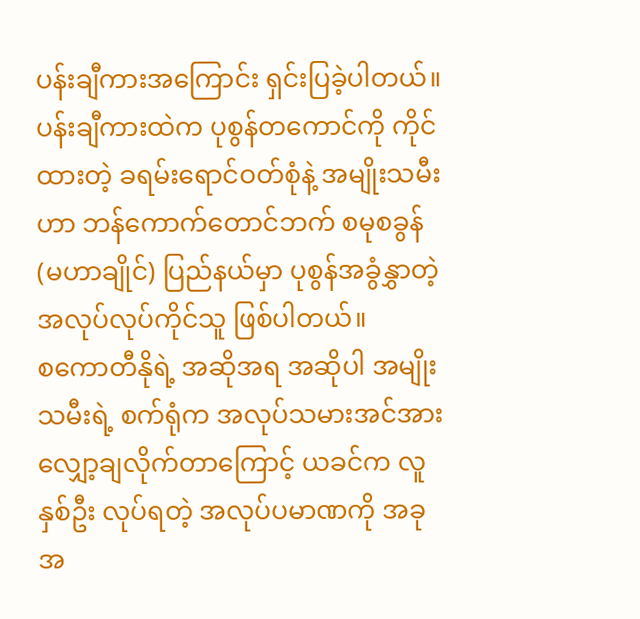ပန်းချီကားအကြောင်း ရှင်းပြခဲ့ပါတယ်။ ပန်းချီကားထဲက ပုစွန်တကောင်ကို ကိုင်ထားတဲ့ ခရမ်းရောင်ဝတ်စုံနဲ့ အမျိုးသမီးဟာ ဘန်ကောက်တောင်ဘက် စမုစခွန် (မဟာချိုင်) ပြည်နယ်မှာ ပုစွန်အခွံနွှာတဲ့ အလုပ်လုပ်ကိုင်သူ ဖြစ်ပါတယ်။
စကောတီနိုရဲ့ အဆိုအရ အဆိုပါ အမျိုးသမီးရဲ့ စက်ရုံက အလုပ်သမားအင်အား လျှော့ချလိုက်တာကြောင့် ယခင်က လူနှစ်ဦး လုပ်ရတဲ့ အလုပ်ပမာဏကို အခုအ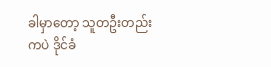ခါမှာတော့ သူတဦးတည်းကပဲ ဒိုင်ခံ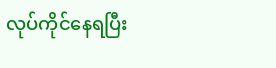လုပ်ကိုင်နေရပြီး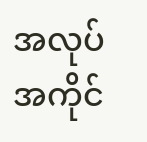အလုပ်အကိုင်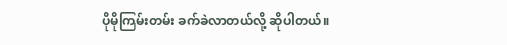ပိုမိုကြမ်းတမ်း ခက်ခဲလာတယ်လို့ ဆိုပါတယ်။